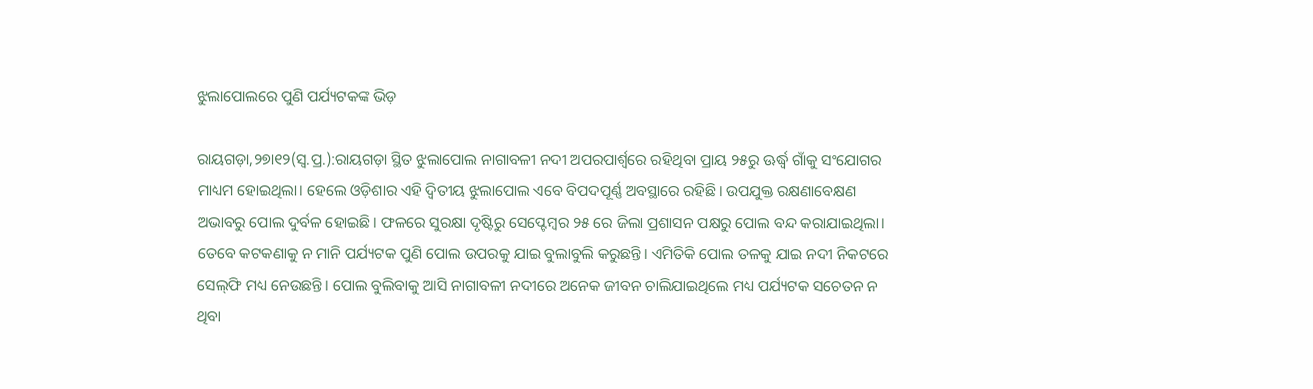ଝୁଲାପୋଲରେ ପୁଣି ପର୍ଯ୍ୟଟକଙ୍କ ଭିଡ଼

ରାୟଗଡ଼ା,୨୭ା୧୨(ସ୍ବ.ପ୍ର.):ରାୟଗଡ଼ା ସ୍ଥିତ ଝୁଲାପୋଲ ନାଗାବଳୀ ନଦୀ ଅପରପାର୍ଶ୍ୱରେ ରହିଥିବା ପ୍ରାୟ ୨୫ରୁ ଊର୍ଦ୍ଧ୍ୱ ଗାଁକୁ ସଂଯୋଗର ମାଧ୍ୟମ ହୋଇଥିଲା। ହେଲେ ଓଡ଼ିଶାର ଏହି ଦ୍ୱିତୀୟ ଝୁଲାପୋଲ ଏବେ ବିପଦପୂର୍ଣ୍ଣ ଅବସ୍ଥାରେ ରହିଛି। ଉପଯୁକ୍ତ ରକ୍ଷଣାବେକ୍ଷଣ ଅଭାବରୁ ପୋଲ ଦୁର୍ବଳ ହୋଇଛି। ଫଳରେ ସୁରକ୍ଷା ଦୃଷ୍ଟିରୁ ସେପ୍ଟେମ୍ବର ୨୫ ରେ ଜିଲା ପ୍ରଶାସନ ପକ୍ଷରୁ ପୋଲ ବନ୍ଦ କରାଯାଇଥିଲା। ତେବେ କଟକଣାକୁ ନ ମାନି ପର୍ଯ୍ୟଟକ ପୁଣି ପୋଲ ଉପରକୁ ଯାଇ ବୁଲାବୁଲି କରୁଛନ୍ତି। ଏମିତିକି ପୋଲ ତଳକୁ ଯାଇ ନଦୀ ନିକଟରେ ସେଲ୍‌ଫି ମଧ୍ୟ ନେଉଛନ୍ତି। ପୋଲ ବୁଲିବାକୁ ଆସି ନାଗାବଳୀ ନଦୀରେ ଅନେକ ଜୀବନ ଚାଲିଯାଇଥିଲେ ମଧ୍ୟ ପର୍ଯ୍ୟଟକ ସଚେତନ ନ ଥିବା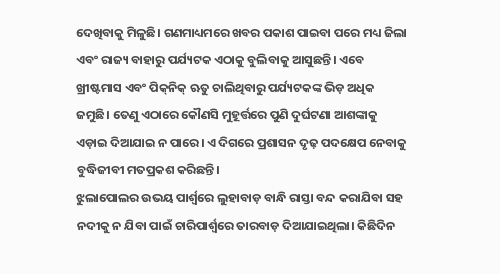ଦେଖିବାକୁ ମିଳୁଛି। ଗଣମାଧ୍ୟମରେ ଖବର ପକାଶ ପାଇବା ପରେ ମଧ୍ୟ ଜିଲା ଏବଂ ରାଜ୍ୟ ବାହାରୁ ପର୍ଯ୍ୟଟକ ଏଠାକୁ ବୁଲିବାକୁ ଆସୁଛନ୍ତି। ଏବେ ଖ୍ରୀଷ୍ଟମାସ ଏବଂ ପିକ୍‌ନିକ୍‌ ଋତୁ ଚାଲିଥିବାରୁ ପର୍ଯ୍ୟଟକଙ୍କ ଭିଡ଼ ଅଧିକ ଜମୁଛି। ତେଣୁ ଏଠାରେ କୌଣସି ମୁହୂର୍ତ୍ତରେ ପୁଣି ଦୁର୍ଘଟଣା ଆଶଙ୍କାକୁ ଏଡ଼ାଇ ଦିଆଯାଇ ନ ପାରେ। ଏ ଦିଗରେ ପ୍ରଶାସନ ଦୃଢ଼ ପଦକ୍ଷେପ ନେବାକୁ ବୁଦ୍ଧିଜୀବୀ ମତପ୍ରକଶ କରିଛନ୍ତି।
ଝୁଲାପୋଲର ଉଭୟ ପାର୍ଶ୍ୱରେ ଲୁହାବାଡ଼ ବାନ୍ଧି ରାସ୍ତା ବନ୍ଦ କରାଯିବା ସହ ନଦୀକୁ ନ ଯିବା ପାଇଁ ଚାରିପାର୍ଶ୍ୱରେ ତାରବାଡ଼ ଦିଆଯାଇଥିଲା। କିଛିଦିନ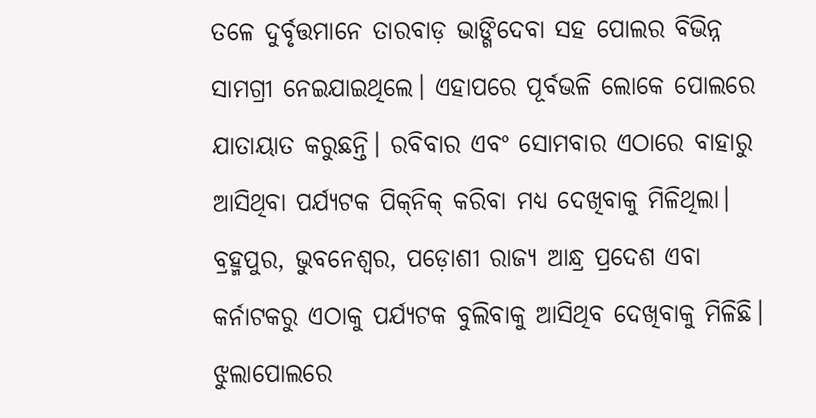ତଳେ ଦୁର୍ବୃତ୍ତମାନେ ତାରବାଡ଼ ଭାଙ୍ଗିଦେବା ସହ ପୋଲର ବିଭିନ୍ନ ସାମଗ୍ରୀ ନେଇଯାଇଥିଲେ। ଏହାପରେ ପୂର୍ବଭଳି ଲୋକେ ପୋଲରେ ଯାତାୟାତ କରୁଛନ୍ତି। ରବିବାର ଏବଂ ସୋମବାର ଏଠାରେ ବାହାରୁ ଆସିଥିବା ପର୍ଯ୍ୟଟକ ପିକ୍‌ନିକ୍‌ କରିବା ମଧ୍ୟ ଦେଖିବାକୁ ମିଳିଥିଲା। ବ୍ରହ୍ମପୁର, ଭୁବନେଶ୍ୱର, ପଡ଼ୋଶୀ ରାଜ୍ୟ ଆନ୍ଧ୍ର ପ୍ରଦେଶ ଏବା କର୍ନାଟକରୁ ଏଠାକୁ ପର୍ଯ୍ୟଟକ ବୁଲିବାକୁ ଆସିଥିବ ଦେଖିବାକୁ ମିଳିଛି। ଝୁଲାପୋଲରେ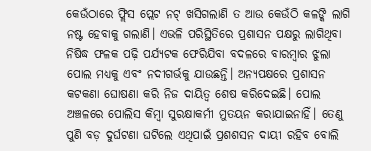କେଉଁଠାରେ ଫ୍ଲିସ ପ୍ଲେଟ ନଟ୍‌ ଖସିଗଲାଣି ତ ଆଉ କେଉଁଠି କଳଙ୍କି ଲାଗି ନଷ୍ଟ ହେବାକୁ ଗଲାଣି। ଏଭଳି ପରିସ୍ଥିତିରେ ପ୍ରଶାସନ ପକ୍ଷରୁ ଲାଗିଥିବା ନିଷିଦ୍ଧ ଫଳକ ପଢ଼ି ପର୍ଯ୍ୟଟକ ଫେରିଯିବା ବଦଳରେ ବାରମ୍ବାର ଝୁଲା ପୋଲ ମଧ୍ୟକୁ ଏବଂ ନଦୀଗର୍ଭକୁ ଯାଉଛନ୍ତି। ଅନ୍ୟପକ୍ଷରେ ପ୍ରଶାସନ କଟକଣା ଘୋଷଣା କରି ନିଜ ଦାୟିତ୍ୱ ଶେଷ କରିଦେଇଛି। ପୋଲ ଅଞ୍ଚଳରେ ପୋଲିସ କିମ୍ବା ସୁରକ୍ଷାକର୍ମୀ ମୁତୟନ କରାଯାଇନାହିଁ। ତେଣୁ ପୁଣି ବଡ଼ ଦୁର୍ଘଟଣା ଘଟିଲେ ଏଥିପାଇଁ ପ୍ରଶଶସନ ଦାୟୀ ରହିବ ବୋଲି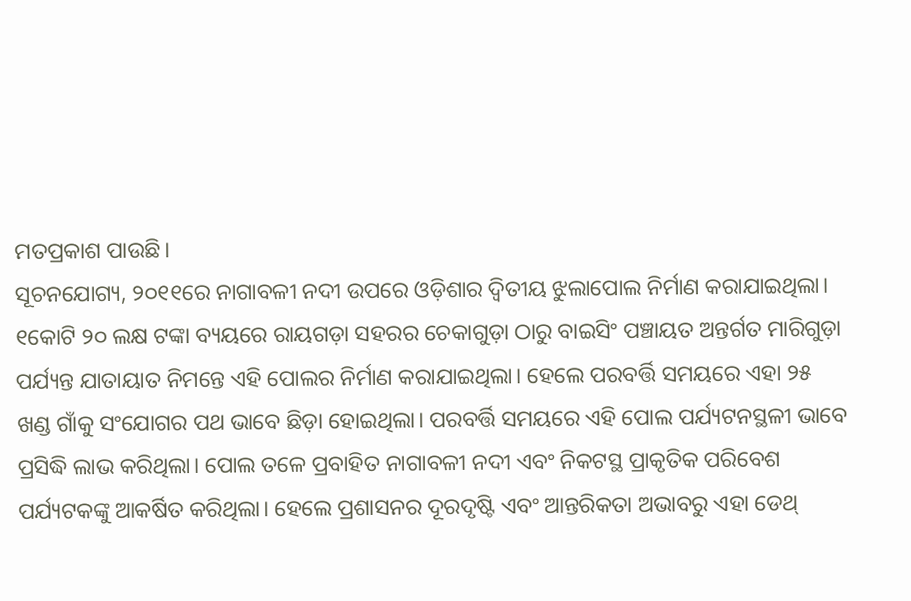ମତପ୍ରକାଶ ପାଉଛି।
ସୂଚନଯୋଗ୍ୟ, ୨୦୧୧ରେ ନାଗାବଳୀ ନଦୀ ଉପରେ ଓଡ଼ିଶାର ଦ୍ୱିତୀୟ ଝୁଲାପୋଲ ନିର୍ମାଣ କରାଯାଇଥିଲା। ୧କୋଟି ୨୦ ଲକ୍ଷ ଟଙ୍କା ବ୍ୟୟରେ ରାୟଗଡ଼ା ସହରର ଚେକାଗୁଡ଼ା ଠାରୁ ବାଇସିଂ ପଞ୍ଚାୟତ ଅନ୍ତର୍ଗତ ମାରିଗୁଡ଼ା ପର୍ଯ୍ୟନ୍ତ ଯାତାୟାତ ନିମନ୍ତେ ଏହି ପୋଲର ନିର୍ମାଣ କରାଯାଇଥିଲା। ହେଲେ ପରବର୍ତ୍ତି ସମୟରେ ଏହା ୨୫ ଖଣ୍ଡ ଗାଁକୁ ସଂଯୋଗର ପଥ ଭାବେ ଛିଡ଼ା ହୋଇଥିଲା। ପରବର୍ତ୍ତି ସମୟରେ ଏହି ପୋଲ ପର୍ଯ୍ୟଟନସ୍ଥଳୀ ଭାବେ ପ୍ରସିଦ୍ଧି ଲାଭ କରିଥିଲା। ପୋଲ ତଳେ ପ୍ରବାହିତ ନାଗାବଳୀ ନଦୀ ଏବଂ ନିକଟସ୍ଥ ପ୍ରାକୃତିକ ପରିବେଶ ପର୍ଯ୍ୟଟକଙ୍କୁ ଆକର୍ଷିତ କରିଥିଲା। ହେଲେ ପ୍ରଶାସନର ଦୂରଦୃଷ୍ଟି ଏବଂ ଆନ୍ତରିକତା ଅଭାବରୁ ଏହା ଡେଥ୍‌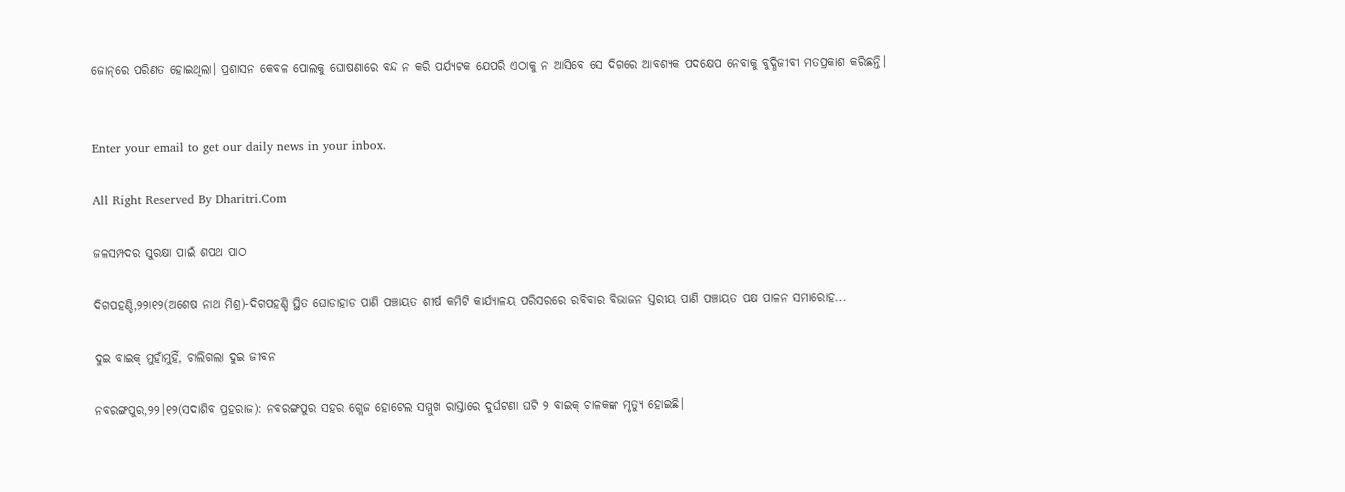ଜୋନ୍‌ରେ ପରିଣତ ହୋଇଥିଲା। ପ୍ରଶାସନ କେବଳ ପୋଲକୁ ଘୋଷଣାରେ ବନ୍ଦ ନ କରି ପର୍ଯ୍ୟଟକ ଯେପରି ଏଠାକୁ ନ ଆସିବେ ସେ ଦିଗରେ ଆବଶ୍ୟକ ପଦକ୍ଷେପ ନେବାକୁ ବୁଦ୍ଧିଜୀବୀ ମତପ୍ରକାଶ କରିଛନ୍ତି।


Enter your email to get our daily news in your inbox.

All Right Reserved By Dharitri.Com

ଜଳସମ୍ପଦର ସୁରକ୍ଷା ପାଇଁ ଶପଥ ପାଠ

ଦିଗପହଣ୍ଡି,୨୨ା୧୨(ଅଶେଷ ନାଥ ମିଶ୍ର)-ଦିଗପହଣ୍ଡି ସ୍ଥିତ ଘୋଡାହାଡ ପାଣି ପଞ୍ଚାୟତ ଶୀର୍ଷ କମିଟି କାର୍ଯ୍ୟାଳୟ ପରିସରରେ ରବିବାର ବିଭାଜନ ସ୍ତରୀୟ ପାଣି ପଞ୍ଚାୟତ ପକ୍ଷ ପାଳନ ସମାରୋହ...

ଦୁଇ ବାଇକ୍‌ ମୁହାଁମୁହିଁ, ଚାଲିଗଲା ଦୁଇ ଜୀବନ

ନବରଙ୍ଗପୁର,୨୨।୧୨(ସଦାଶିବ ପ୍ରହରାଜ): ନବରଙ୍ଗପୁର ସହର ଗ୍ଲେଜ ହୋଟେଲ ସମ୍ମୁଖ ରାସ୍ତାରେ ଦୁର୍ଘଟଣା ଘଟି ୨ ବାଇକ୍‌ ଚାଳକଙ୍କ ମୃତ୍ୟୁ ହୋଇଛି।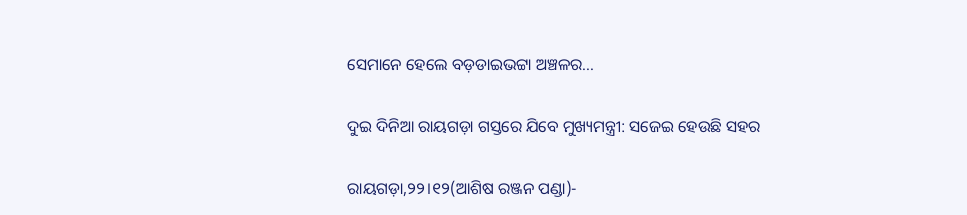ସେମାନେ ହେଲେ ବଡ଼ଡାଇଭଟ୍ଟା ଅଞ୍ଚଳର...

ଦୁଇ ଦିନିଆ ରାୟଗଡ଼ା ଗସ୍ତରେ ଯିବେ ମୁଖ୍ୟମନ୍ତ୍ରୀ: ସଜେଇ ହେଉଛି ସହର

ରାୟଗଡ଼ା,୨୨।୧୨(ଆଶିଷ ରଞ୍ଜନ ପଣ୍ଡା)-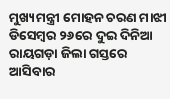ମୁଖ୍ୟମନ୍ତ୍ରୀ ମୋହନ ଚରଣ ମାଝୀ ଡିସେମ୍ବର ୨୬ରେ ଦୁଇ ଦିନିଆ ରାୟଗଡ଼ା ଜିଲା ଗସ୍ତରେ ଆସିବାର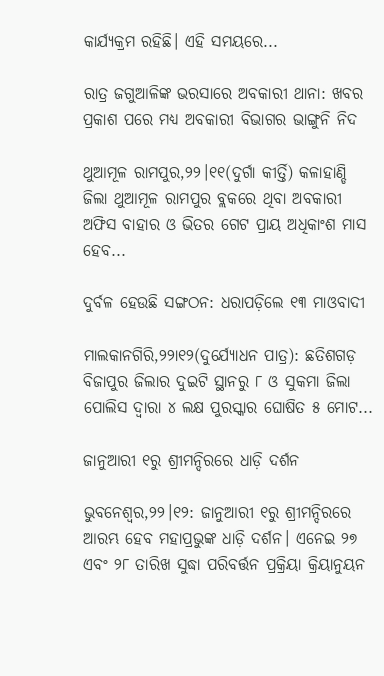କାର୍ଯ୍ୟକ୍ରମ ରହିଛି। ଏହି ସମୟରେ...

ରାତ୍ର ଜଗୁଆଳିଙ୍କ ଭରସାରେ ଅବକାରୀ ଥାନା: ଖବର ପ୍ରକାଶ ପରେ ମଧ୍ୟ ଅବକାରୀ ବିଭାଗର ଭାଙ୍ଗୁନି ନିଦ

ଥୁଆମୂଳ ରାମପୁର,୨୨।୧୧(ଦୁର୍ଗା କୀର୍ତ୍ତି) କଳାହାଣ୍ଡି ଜିଲା ଥୁଆମୂଳ ରାମପୁର ବ୍ଲକରେ ଥିବା ଅବକାରୀ ଅଫିସ ବାହାର ଓ ଭିତର ଗେଟ ପ୍ରାୟ ଅଧିକାଂଶ ମାସ ହେବ...

ଦୁର୍ବଳ ହେଉଛି ସଙ୍ଗଠନ: ଧରାପଡ଼ିଲେ ୧୩ ମାଓବାଦୀ

ମାଲକାନଗିରି,୨୨ା୧୨(ଦୁର୍ଯ୍ୟୋଧନ ପାତ୍ର): ଛତିଶଗଡ଼ ବିଜାପୁର ଜିଲାର ଦୁଇଟି ସ୍ଥାନରୁ ୮ ଓ ସୁକମା ଜିଲା ପୋଲିସ ଦ୍ୱାରା ୪ ଲକ୍ଷ ପୁରସ୍କାର ଘୋଷିତ ୫ ମୋଟ...

ଜାନୁଆରୀ ୧ରୁ ଶ୍ରୀମନ୍ଦିରରେ ଧାଡ଼ି ଦର୍ଶନ

ଭୁବନେଶ୍ୱର,୨୨।୧୨: ଜାନୁଆରୀ ୧ରୁ ଶ୍ରୀମନ୍ଦିରରେ ଆରମ୍ଭ ହେବ ମହାପ୍ରଭୁଙ୍କ ଧାଡ଼ି ଦର୍ଶନ। ଏନେଇ ୨୭ ଏବଂ ୨୮ ତାରିଖ ସୁଦ୍ଧା ପରିବର୍ତ୍ତନ ପ୍ରକ୍ରିୟା କ୍ରିୟାନୁୟନ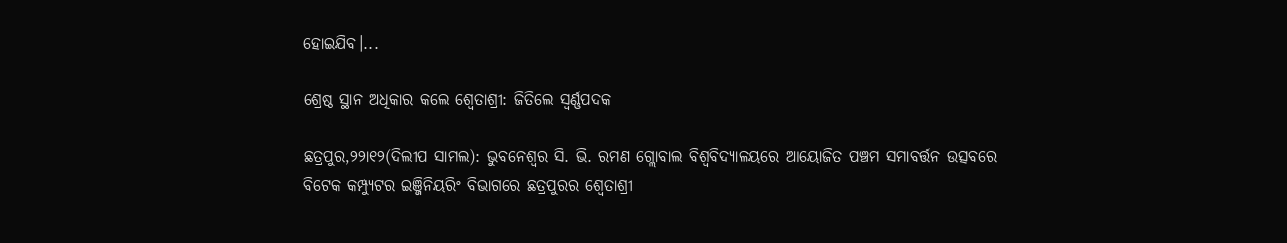ହୋଇଯିବ।...

ଶ୍ରେଷ୍ଠ ସ୍ଥାନ ଅଧିକାର କଲେ ଶ୍ୱେତାଶ୍ରୀ: ଜିତିଲେ ସ୍ବର୍ଣ୍ଣପଦକ

ଛତ୍ରପୁର,୨୨ା୧୨(ଦିଲୀପ ସାମଲ): ଭୁବନେଶ୍ୱର ସି. ଭି. ରମଣ ଗ୍ଲୋବାଲ ବିଶ୍ୱବିଦ୍ୟାଳୟରେ ଆୟୋଜିତ ପଞ୍ଚମ ସମାବର୍ତ୍ତନ ଉତ୍ସବରେ ବିଟେକ କମ୍ପ୍ୟୁଟର ଇଞ୍ଜିନିୟରିଂ ବିଭାଗରେ ଛତ୍ରପୁରର ଶ୍ୱେତାଶ୍ରୀ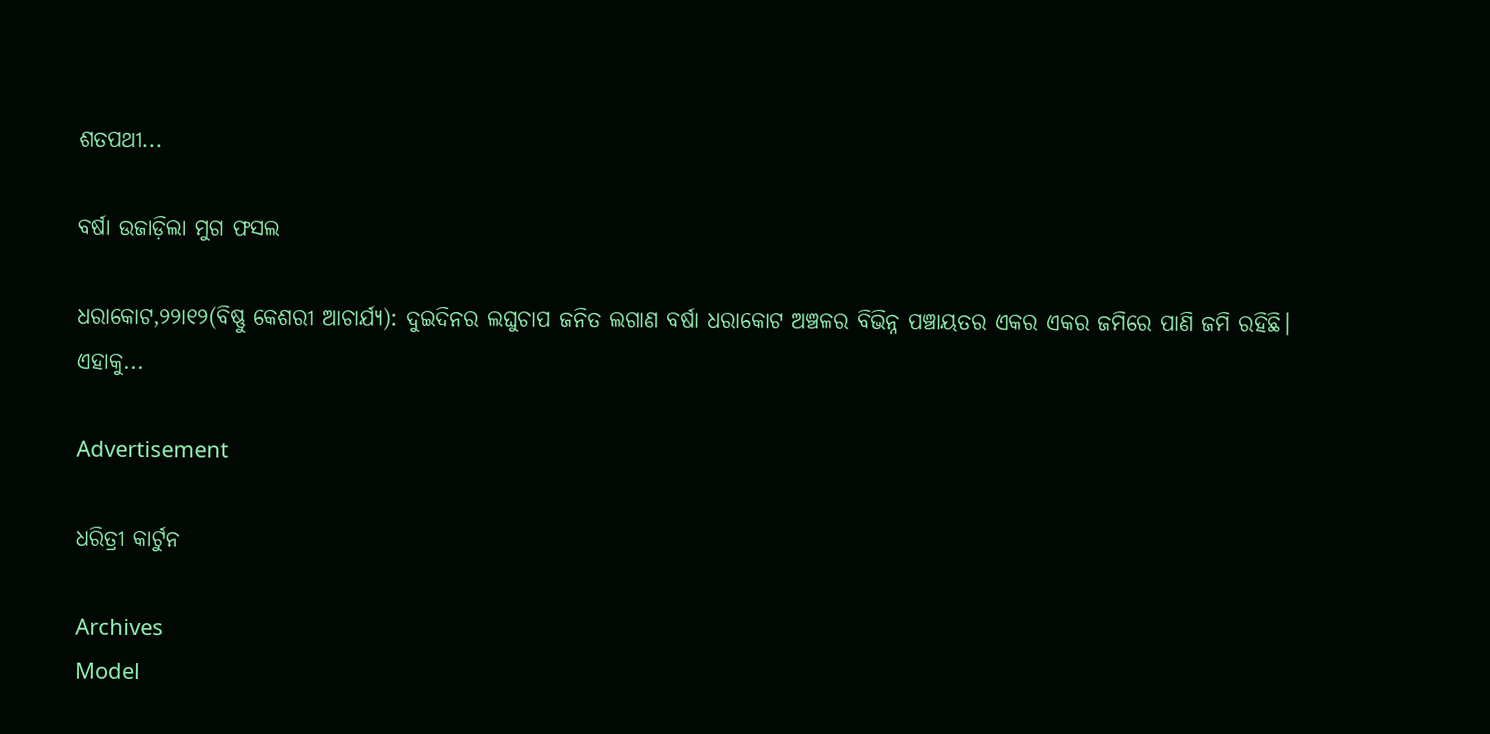ଶତପଥୀ...

ବର୍ଷା ଉଜାଡ଼ିଲା ମୁଗ ଫସଲ

ଧରାକୋଟ,୨୨ା୧୨(ବିଷ୍ଣୁ କେଶରୀ ଆଚାର୍ଯ୍ୟ): ଦୁଇଦିନର ଲଘୁଚାପ ଜନିତ ଲଗାଣ ବର୍ଷା ଧରାକୋଟ ଅଞ୍ଚଳର ବିଭିନ୍ନ ପଞ୍ଚାୟତର ଏକର ଏକର ଜମିରେ ପାଣି ଜମି ରହିଛି। ଏହାକୁ...

Advertisement

ଧରିତ୍ରୀ କାର୍ଟୁନ

Archives
Model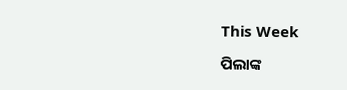This Week

ପିଲାଙ୍କ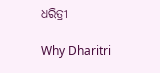ଧରିତ୍ରୀ

Why Dharitri